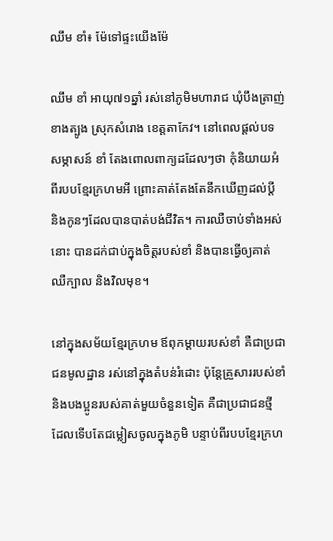ឈឹម ខាំ៖ ម៉ែទៅផ្ទះយើងម៉ែ

ឈឹម ខាំ អាយុ៧១ឆ្នាំ រស់នៅភូមិមហារាជ ឃុំបឹងត្រាញ់ខាងត្បូង ស្រុកសំរោង ខេត្តតាកែវ។ នៅពេលផ្ដល់បទសម្ភាសន៍ ខាំ តែងពោលពាក្យដដែលៗថា កុំនិយាយអំពីរបបខ្មែរក្រហមអី ព្រោះគាត់តែងតែនឹកឃើញដល់ប្ដី និងកូនៗដែលបានបាត់បង់ជីវិត។ ការឈឺចាប់ទាំងអស់នោះ បានដក់ជាប់ក្នុងចិត្តរបស់ខាំ និងបានធ្វើឲ្យគាត់ឈឺក្បាល និងវិលមុខ។

នៅក្នុងសម័យខ្មែរក្រហម ឪពុកម្ដាយរបស់ខាំ គឺជាប្រជាជនមូលដ្ឋាន រស់នៅក្នុងតំបន់រំដោះ ប៉ុន្តែគ្រួសាររបស់ខាំ និងបងប្អូនរបស់គាត់មួយចំនួនទៀត គឺជាប្រជាជនថ្មី ដែលទើបតែជម្លៀសចូលក្នុងភូមិ បន្ទាប់ពីរបបខ្មែរក្រហ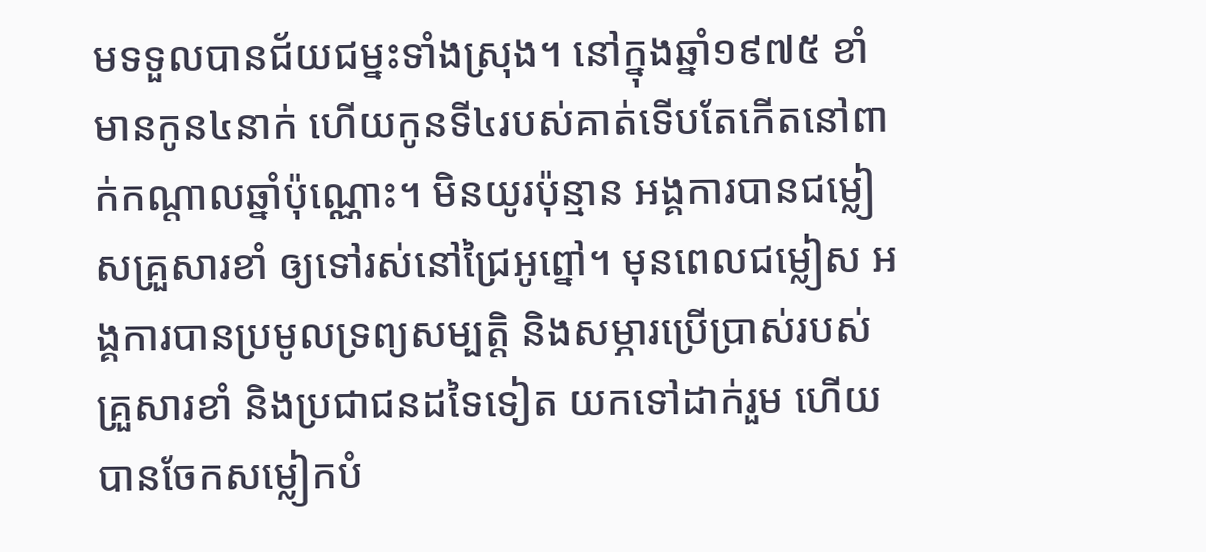មទទួលបានជ័យជម្នះទាំងស្រុង។ នៅក្នុងឆ្នាំ១៩៧៥ ខាំមានកូន៤នាក់ ហើយកូនទី៤របស់គាត់ទើបតែកើតនៅពាក់កណ្ដាលឆ្នាំប៉ុណ្ណោះ។ មិនយូរប៉ុន្មាន អង្គការបានជម្លៀសគ្រួសារខាំ ឲ្យទៅរស់នៅជ្រៃអូព្នៅ។ មុនពេលជម្លៀស អង្គការបានប្រមូលទ្រព្យសម្បត្តិ និងសម្ភារប្រើប្រាស់របស់គ្រួសារខាំ និងប្រជាជនដទៃទៀត យកទៅដាក់រួម ហើយបានចែកសម្លៀកបំ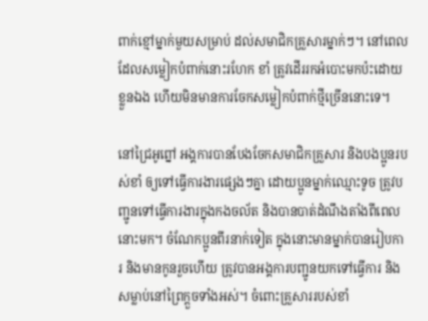ពាក់ខ្មៅម្នាក់មួយសម្រាប់ ដល់សមាជិកគ្រួសារម្នាក់ៗ។ នៅពេលដែលសម្លៀកបំពាក់នោះរហែក ខាំ ត្រូវដើររកអំបោះមកប៉ះដោយខ្លួនឯង ហើយមិនមានការចែកសម្លៀកបំពាក់ថ្មីច្រើននោះទេ។

នៅជ្រៃអូព្នៅ អង្គការបានបែងចែកសមាជិកគ្រួសារ និងបងប្អូនរបស់ខាំ ឲ្យទៅធ្វើការងារផ្សេងៗគ្នា ដោយប្អូនម្នាក់ឈ្មោះទូច ត្រូវបញ្ជូនទៅធ្វើការងារក្នុងកងចល័ត និងបានបាត់ដំណឹងតាំងពីពេលនោះមក។ ចំណែកប្អូនពីរនាក់ទៀត ក្នុងនោះមានម្នាក់បានរៀបការ និងមានកូនរួចហើយ ត្រូវបានអង្គការបញ្ជូនយកទៅធ្វើការ និងសម្លាប់នៅព្រៃក្ដួចទាំងអស់។ ចំពោះគ្រួសាររបស់ខាំ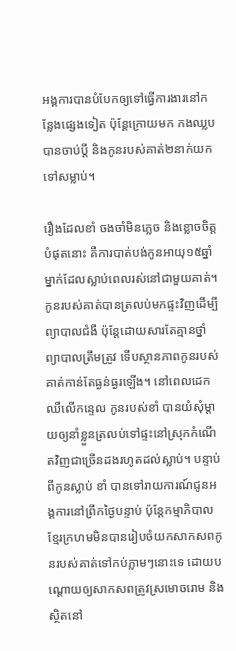អង្គការបានបំបែកឲ្យទៅធ្វើការងារនៅកន្លែងផ្សេងទៀត ប៉ុន្តែក្រោយមក កងឈ្លបបានចាប់ប្ដី និងកូនរបស់គាត់២នាក់យកទៅសម្លាប់។

រឿងដែលខាំ ចងចាំមិនភ្លេច និងខ្លោចចិត្តបំផុតនោះ គឺការបាត់បង់កូនអាយុ១៥ឆ្នាំម្នាក់ដែលស្លាប់ពេលរស់នៅជាមួយគាត់។ កូនរបស់គាត់បានត្រលប់មកផ្ទះវិញដើម្បីព្យាបាលជំងឺ ប៉ុន្តែដោយសារតែគ្មានថ្នាំព្យាបាលត្រឹមត្រូវ ទើបស្ថានភាពកូនរបស់គាត់កាន់តែធ្ងន់ធ្ងរឡើង។ នៅពេលដេកឈឺលើកន្ទេល កូនរបស់ខាំ បានយំសុំម្ដាយឲ្យនាំខ្លួនត្រលប់ទៅផ្ទះនៅស្រុកកំណើតវិញជាច្រើនដងរហូតដល់ស្លាប់។ បន្ទាប់ពីកូនស្លាប់ ខាំ បានទៅរាយការណ៍ជូនអង្គការនៅព្រឹកថ្ងៃបន្ទាប់ ប៉ុន្តែកម្មាភិបាលខ្មែរក្រហមមិនបានរៀបចំយកសាកសពកូនរបស់គាត់ទៅកប់ភ្លាមៗនោះទេ ដោយបណ្ដោយឲ្យសាកសពត្រូវស្រមោចរោម និងស្ថិតនៅ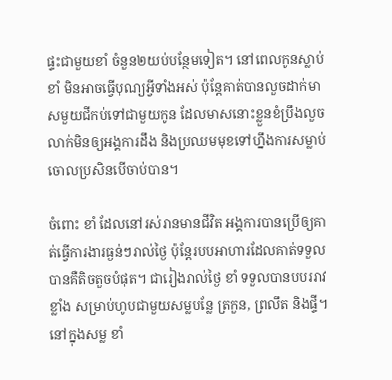ផ្ទះជាមួយខាំ ចំនួន២យប់បន្ថែមទៀត។ នៅពេលកូនស្លាប់ ខាំ មិនអាចធ្វើបុណ្យអ្វីទាំងអស់ ប៉ុន្តែគាត់បានលួចដាក់មាសមួយជីកប់ទៅជាមួយកូន ដែលមាសនោះខ្លួនខំប្រឹងលួចលាក់មិនឲ្យអង្គការដឹង និងប្រឈមមុខទៅហ្នឹងការសម្លាប់ចោលប្រសិនបើចាប់បាន។

ចំពោះ ខាំ ដែលនៅរស់រានមានជីវិត អង្គការបានប្រើឲ្យគាត់ធ្វើការងារធ្ងន់ៗរាល់ថ្ងៃ ប៉ុន្តែរបបអាហារដែលគាត់ទទួលបានគឺតិចតួចបំផុត។ ជារៀងរាល់ថ្ងៃ ខាំ ទទួលបានបបររាវខ្លាំង សម្រាប់ហូបជាមួយសម្លបន្លែ ត្រកួន, ព្រលឹត និងផ្ទី។ នៅក្នុងសម្ល ខាំ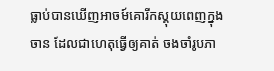ធ្លាប់បានឃើញអាចម៍គោរីកស្គុយពេញក្នុងចាន ដែលជាហេតុធ្វើឲ្យគាត់ ចងចាំរូបភា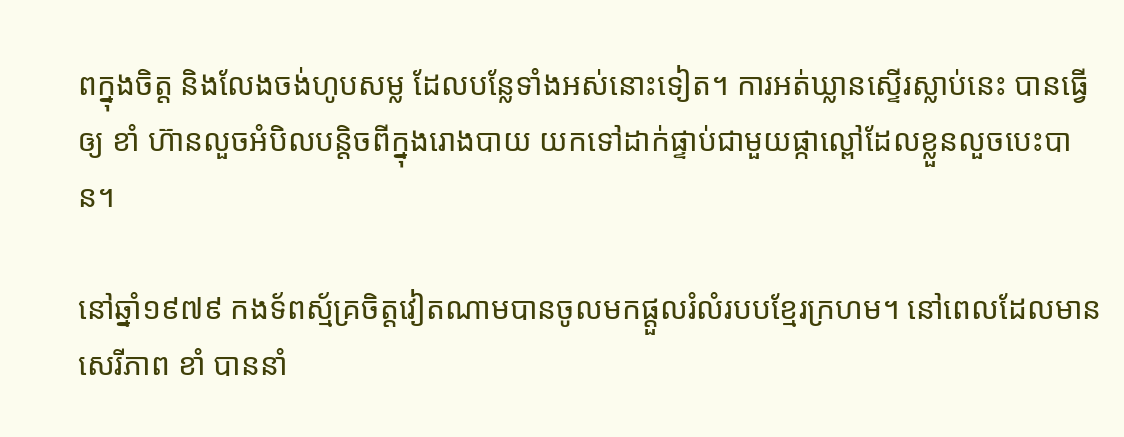ពក្នុងចិត្ត និងលែងចង់ហូបសម្ល ដែលបន្លែទាំងអស់នោះទៀត។ ការអត់ឃ្លានស្ទើរស្លាប់នេះ បានធ្វើឲ្យ ខាំ ហ៊ានលួចអំបិលបន្តិចពីក្នុងរោងបាយ យកទៅដាក់ផ្ទាប់ជាមួយផ្កាល្ពៅដែលខ្លួនលួចបេះបាន។

នៅឆ្នាំ១៩៧៩ កងទ័ពស្ម័គ្រចិត្តវៀតណាមបានចូលមកផ្ដួលរំលំរបបខ្មែរក្រហម។ នៅពេលដែលមានសេរីភាព ខាំ បាននាំ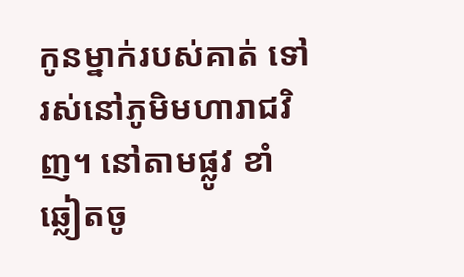កូនម្នាក់របស់គាត់ ទៅរស់នៅភូមិមហារាជវិញ។ នៅតាមផ្លូវ ខាំ ឆ្លៀតចូ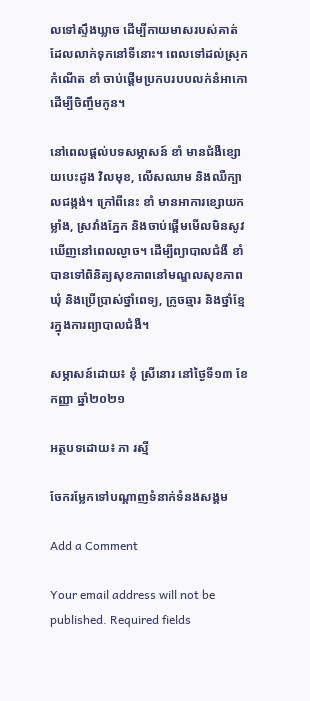លទៅស្ទឹងឃ្លាច ដើម្បីកាយមាសរបស់គាត់ដែលលាក់ទុកនៅទីនោះ។ ពេលទៅដល់ស្រុកកំណើត ខាំ ចាប់ផ្ដើមប្រកបរបបលក់នំអាកោ ដើម្បីចិញ្ចឹមកូន។

នៅពេលផ្ដល់បទសម្ភាសន៍ ខាំ មានជំងឺខ្សោយបេះដូង វិលមុខ, លើសឈាម និងឈឺក្បាលជង្កង់។ ក្រៅពីនេះ ខាំ មានអាការខ្សោយកម្លាំង, ស្រវាំងភ្នែក និងចាប់ផ្ដើមមើលមិនសូវឃើញនៅពេលល្ងាច។ ដើម្បីព្យាបាលជំងឺ ខាំបានទៅពិនិត្យសុខភាពនៅមណ្ឌលសុខភាពឃុំ និងប្រើប្រាស់ថ្នាំពេទ្យ, ក្រូចឆ្មារ និងថ្នាំខ្មែរក្នុងការព្យាបាលជំងឺ។

សម្ភាសន៍ដោយ៖ ខុំ ស្រីនោរ នៅថ្ងៃទី១៣ ខែកញ្ញា ឆ្នាំ២០២១

អត្ថបទដោយ៖ ភា រស្មី

ចែករម្លែកទៅបណ្តាញទំនាក់ទំនងសង្គម

Add a Comment

Your email address will not be published. Required fields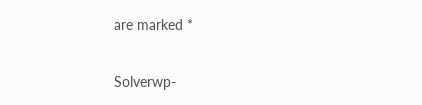are marked *

Solverwp-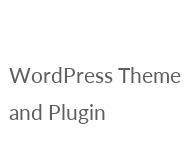WordPress Theme and Plugin